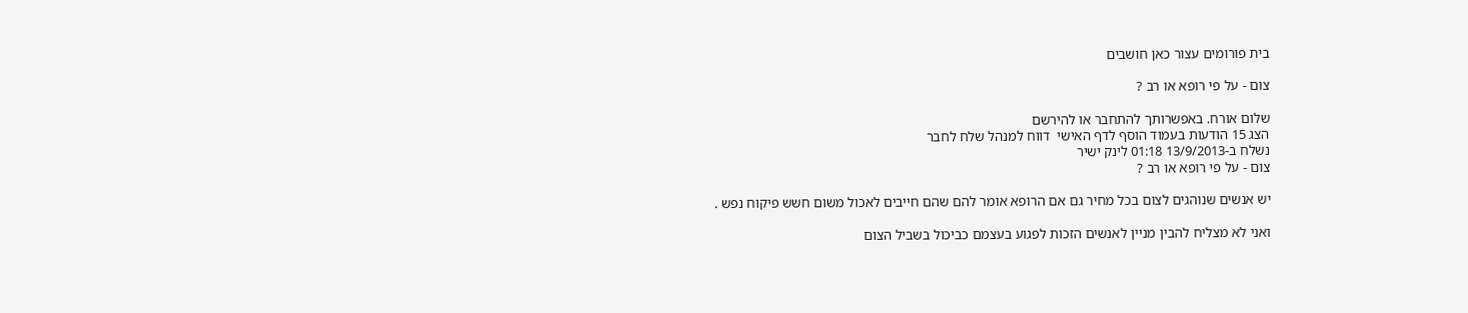בית פורומים עצור כאן חושבים

צום - על פי רופא או רב ?

שלום אורח. באפשרותך להתחבר או להירשם
הצג 15 הודעות בעמוד הוסף לדף האישי  דווח למנהל שלח לחבר
נשלח ב-13/9/2013 01:18 לינק ישיר
צום - על פי רופא או רב ?

יש אנשים שנוהגים לצום בכל מחיר גם אם הרופא אומר להם שהם חייבים לאכול משום חשש פיקוח נפש .

ואני לא מצליח להבין מניין לאנשים הזכות לפגוע בעצמם כביכול בשביל הצום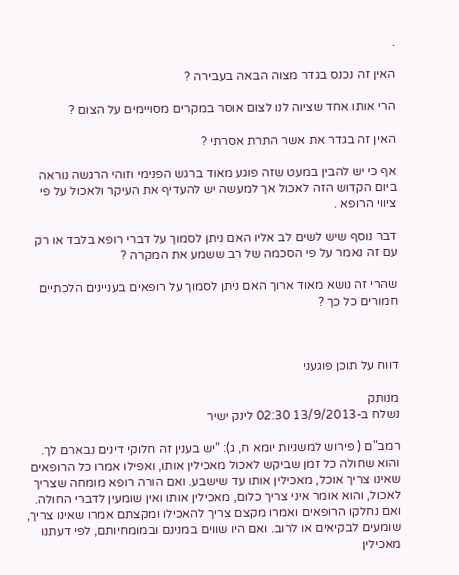.

האין זה נכנס בגדר מצוה הבאה בעבירה ?

הרי אותו אחד שציוה לנו לצום אוסר במקרים מסויימים על הצום ?

האין זה בגדר את אשר התרת אסרתי ?

אף כי יש להבין במעט שזה פוגע מאוד ברגש הפנימי וזוהי הרגשה נוראה ביום הקדוש הזה לאכול אך למעשה יש להעדיף את העיקר ולאכול על פי ציווי הרופא .

דבר נוסף שיש לשים לב אליו האם ניתן לסמוך על דברי רופא בלבד או רק עם זה נאמר על פי הסכמה של רב ששמע את המקרה ?

שהרי זה נושא מאוד ארוך האם ניתן לסמוך על רופאים בעניינים הלכתיים חמורים כל כך ?



דווח על תוכן פוגעני

מנותק
נשלח ב-13/9/2013 02:30 לינק ישיר

רמב"ם ( פירוש למשניות יומא ח, ג): "יש בענין זה חלוקי דינים נבארם לך. והוא שחולה כל זמן שביקש לאכול מאכילין אותו, ואפילו אמרו כל הרופאים שאינו צריך אוכל, מאכילין אותו עד שישבע. ואם הורה רופא מומחה שצריך לאכול, והוא אומר איני צריך כלום, מאכילין אותו ואין שומעין לדברי החולה. ואם נחלקו הרופאים ואמרו מקצם צריך להאכילו ומקצתם אמרו שאינו צריך, שומעים לבקיאים או לרוב. ואם היו שווים במנינם ובמומחיותם, לפי דעתנו מאכילין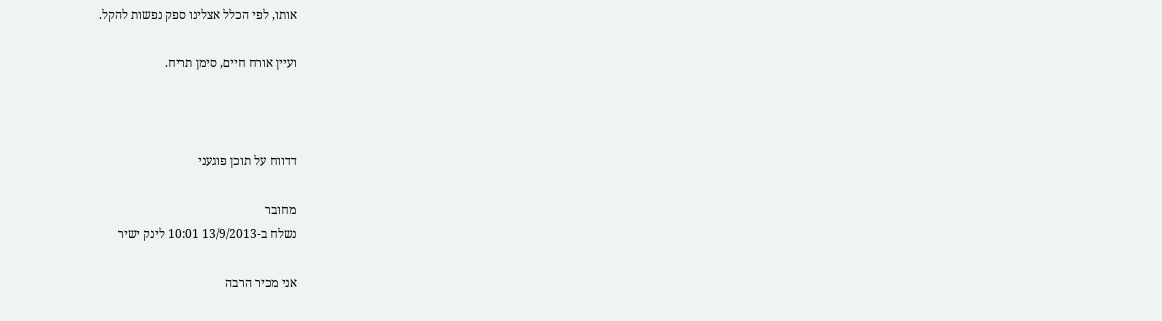אותו, לפי הכלל אצלינו ספק נפשות להקל.

ועיין אורח חיים, סימן תריח.



דדווח על תוכן פוגעני

מחובר
נשלח ב-13/9/2013 10:01 לינק ישיר

אני מכיר הרבה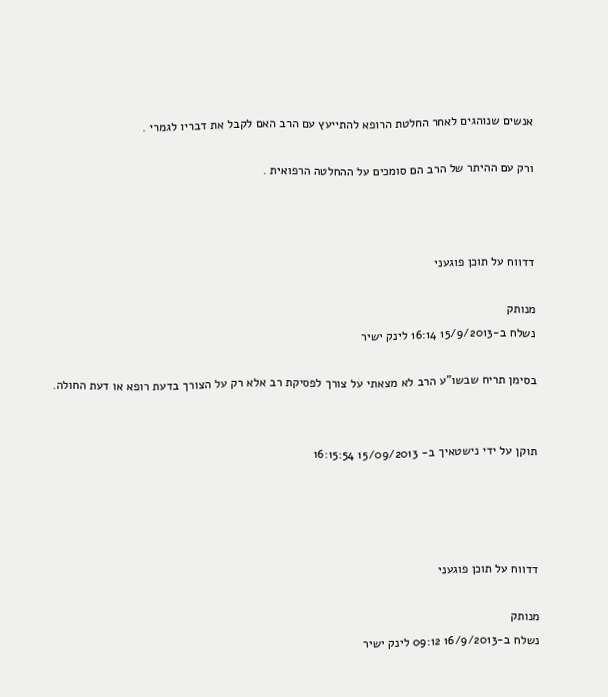אנשים שנוהגים לאחר החלטת הרופא להתייעץ עם הרב האם לקבל את דבריו לגמרי .

ורק עם ההיתר של הרב הם סומכים על ההחלטה הרפואית .



דדווח על תוכן פוגעני

מנותק
נשלח ב-15/9/2013 16:14 לינק ישיר

בסימן תריח שבשו"ע הרב לא מצאתי על צורך לפסיקת רב אלא רק על הצורך בדעת רופא או דעת החולה.


תוקן על ידי נישטאיך ב- 15/09/2013 16:15:54




דדווח על תוכן פוגעני

מנותק
נשלח ב-16/9/2013 09:12 לינק ישיר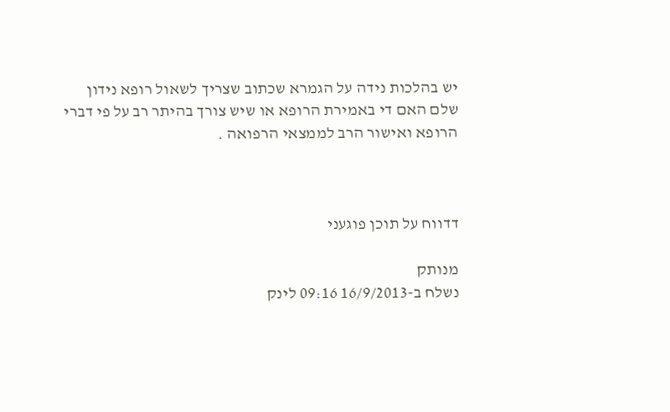יש בהלכות נידה על הגמרא שכתוב שצריך לשאול רופא נידון שלם האם די באמירת הרופא או שיש צורך בהיתר רב על פי דברי הרופא ואישור הרב לממצאי הרפואה .



דדווח על תוכן פוגעני

מנותק
נשלח ב-16/9/2013 09:16 לינק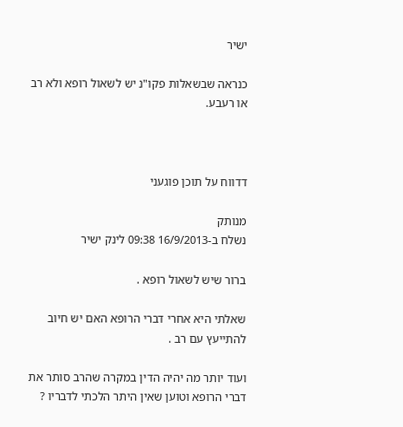ישיר

כנראה שבשאלות פקו"נ יש לשאול רופא ולא רב או רעבע.



דדווח על תוכן פוגעני

מנותק
נשלח ב-16/9/2013 09:38 לינק ישיר

ברור שיש לשאול רופא .

שאלתי היא אחרי דברי הרופא האם יש חיוב להתייעץ עם רב .

ועוד יותר מה יהיה הדין במקרה שהרב סותר את דברי הרופא וטוען שאין היתר הלכתי לדבריו ?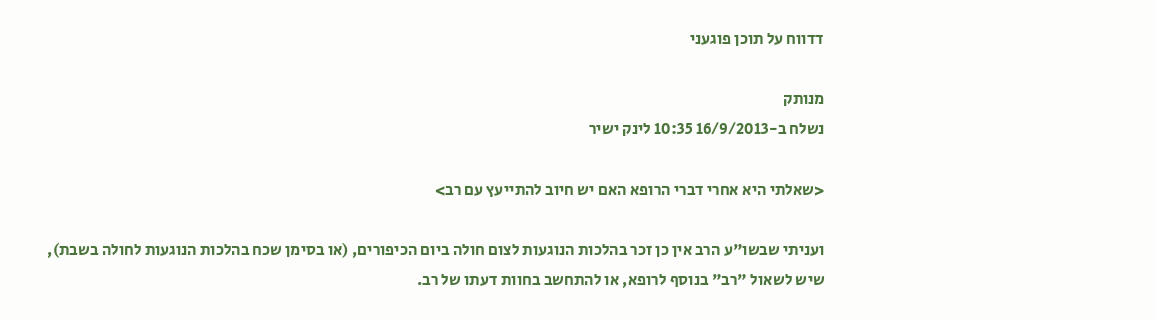דדווח על תוכן פוגעני

מנותק
נשלח ב-16/9/2013 10:35 לינק ישיר

<שאלתי היא אחרי דברי הרופא האם יש חיוב להתייעץ עם רב>

ועניתי שבשו"ע הרב אין כן זכר בהלכות הנוגעות לצום חולה ביום הכיפורים, (או בסימן שכח בהלכות הנוגעות לחולה בשבת),
שיש לשאול "רב" בנוסף לרופא, או להתחשב בחוות דעתו של רב.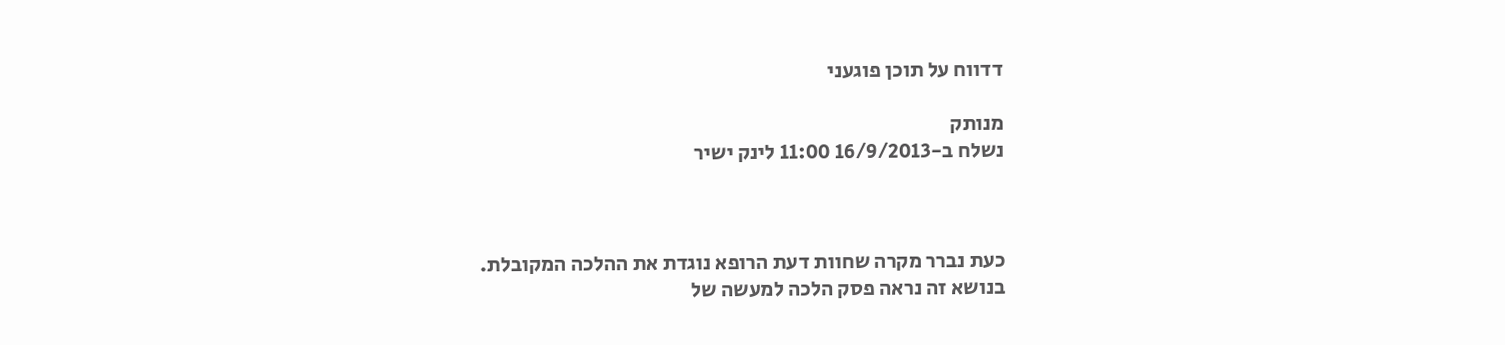דדווח על תוכן פוגעני

מנותק
נשלח ב-16/9/2013 11:00 לינק ישיר



כעת נברר מקרה שחוות דעת הרופא נוגדת את ההלכה המקובלת.
בנושא זה נראה פסק הלכה למעשה של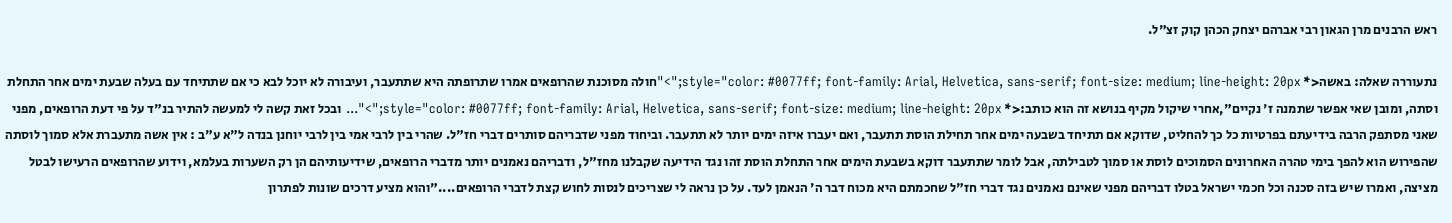ראש הרבנים מרן הגאון רבי אברהם יצחק הכהן קוק זצ"ל.

נתעוררה שאלה: באשה<* style="color: #0077ff; font-family: Arial, Helvetica, sans-serif; font-size: medium; line-height: 20px;">"חולה מסוכנת שהרופאים אמרו שתרופתה היא שתתעבר, ועיבורה לא יוכל לבא כי אם שתתיחד עם בעלה שבעת ימים אחר התחלת וסתה, ומובן שאי אפשר שתמנה ז' נקיים",אחרי שיקול מקיף בנושא זה הוא כותב:<* style="color: #0077ff; font-family: Arial, Helvetica, sans-serif; font-size: medium; line-height: 20px;">"... ובכל זאת קשה לי למעשה להתיר בנ"ד על פי דעת הרופאים, מפני שאני מסתפק הרבה בידיעתם בפרטיות כל כך להחליט, שדוקא אם תתיחד בשבעה ימים אחר תחילת הוסת תתעבר, ואם יעברו איזה ימים יותר לא תתעבר. וביחוד מפני שדבריהם סותרים דברי חז"ל. שהרי בין לרבי אמי בין לרבי יוחנן בנדה ל"א ע"ב : אין אשה מתעברת אלא סמוך לוסתה שהפירוש הוא להפך בימי טהרה האחרונים הסמוכים לוסת או סמוך לטבילתה, אבל לומר שתתעבר דוקא בשבעת הימים אחר התחלת הוסת זהו נגד הידיעה שקבלנו מחז"ל, ודבריהם נאמנים יותר מדברי הרופאים, שידיעותיהם הן רק השערות בעלמא, וידוע שהרופאים הרעישו לבטל מציצה, ואמרו שיש בזה סכנה וכל חכמי ישראל בטלו דבריהם מפני שאינם נאמנים נגד דברי חז"ל שחכמתם היא מכוח דבר ה' הנאמן לעד. על כן נראה לי שצריכים לנסות לחוש קצת לדברי הרופאים...."והוא מציע דרכים שונות לפתרון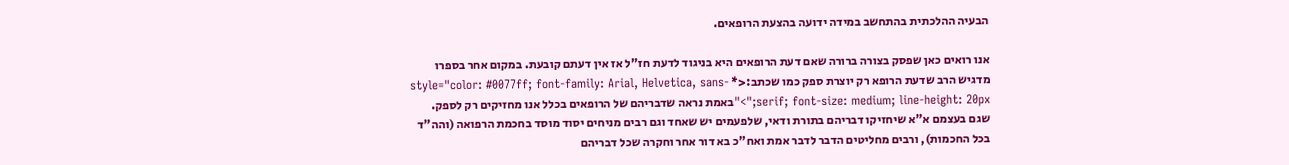הבעיה ההלכתית בהתחשב במידה ידועה בהצעת הרופאים.

אנו רואים כאן שפסק בצורה ברורה שאם דעת הרופאים היא בניגוד לדעת חז"ל אז אין דעתם קובעת. במקום אחר בספרו מדגיש הרב שדעת הרופא רק יוצרת ספק כמו שכתב:<* style="color: #0077ff; font-family: Arial, Helvetica, sans-serif; font-size: medium; line-height: 20px;">"באמת נראה שדבריהם של הרופאים בכלל אנו מחזיקים רק לספק. שגם בעצמם א"א שיחזיקו דבריהם בתורת ודאי, שלפעמים יש שאחד וגם רבים מניחים יסוד מוסד בחכמת הרפואה (והה"ד בכל החכמות), ורבים מחליטים הדבר לדבר אמת ואח"כ בא דור אחר וחקרה שכל דבריהם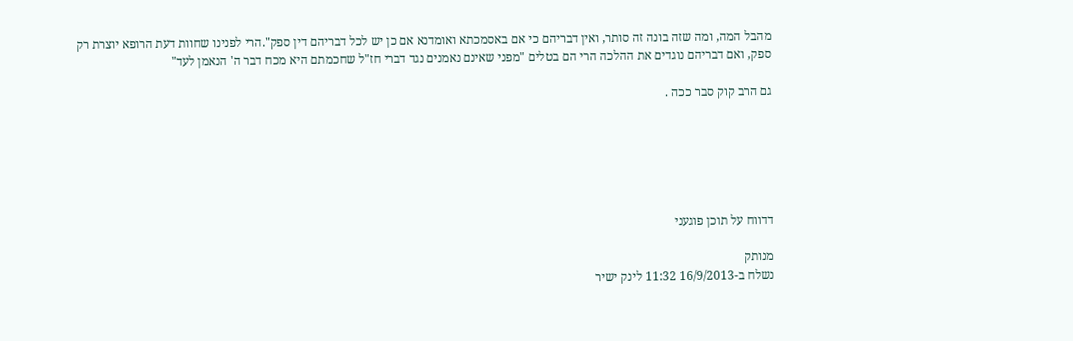מהבל המה, ומה שזה בונה זה סותר, ואין דבריהם כי אם באסמכתא ואומדנא אם כן יש לכל דבריהם דין ספק".הרי לפנינו שחוות דעת הרופא יוצרת רק ספק, ואם דבריהם נוגדים את ההלכה הרי הם בטלים "מפני שאינם נאמנים נגד דברי חז"ל שחכמתם היא מכח דבר ה' הנאמן לעד"

גם הרב קוק סבר ככה .






דדווח על תוכן פוגעני

מנותק
נשלח ב-16/9/2013 11:32 לינק ישיר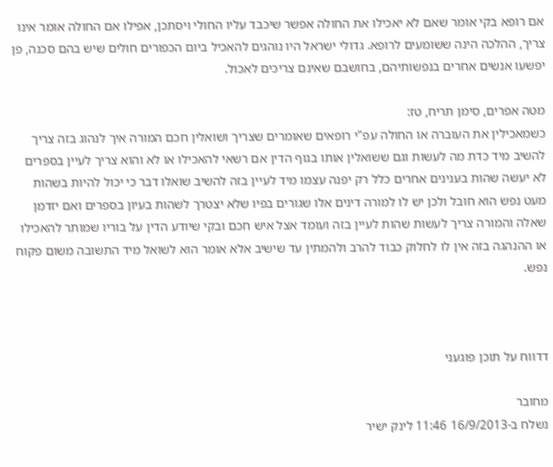אם רופא בקי אומר שאם לא יאכילו את החולה אפשר שיכבד עליו החולי ויסתכן, אפילו אם החולה אומר אינו צריך, ההלכה הינה ששומעים לרופא. גדולי ישראל היו נוהגים להאכיל ביום הכפורים חולים שיש בהם סכנה, פן יפשעו אנשים אחרים בנפשותיהם, בחושבם שאינם צריכים לאכול.

מטה אפרים, סימן תריח, טז:
כשמאכילין את העוברה או החולה עפ"י רופאים שאומרים שצריך ושואלין חכם המורה איך לנהוג בזה צריך להשיב מיד כדת מה לעשות וגם ששואלין אותו בגוף הדין אם רשאי להאכילו או לא והוא צריך לעיין בספרים לא יעשה שהות בענינים אחרים כלל רק יפנה עצמו מיד לעיין בזה להשיב שואלו דבר כי יכול להיות בשהות מעט נפש הוא חובל ולכן יש לו למורה דינים אלו שגורים בפיו שלא יצטרך לשהות בעיון בספרים ואם יזדמן שאלה והמורה צריך לעשות שהות לעיין בזה ועומד אצל איש חכם ובקי שיודע הדין על בוריו שמותר להאכילו או ההנהגה בזה אין לו לחלוק כבוד להרב ולהמתין עד שישיב אלא אומר הוא לשואל מיד התשובה משום פקוח נפש.



דדווח על תוכן פוגעני

מחובר
נשלח ב-16/9/2013 11:46 לינק ישיר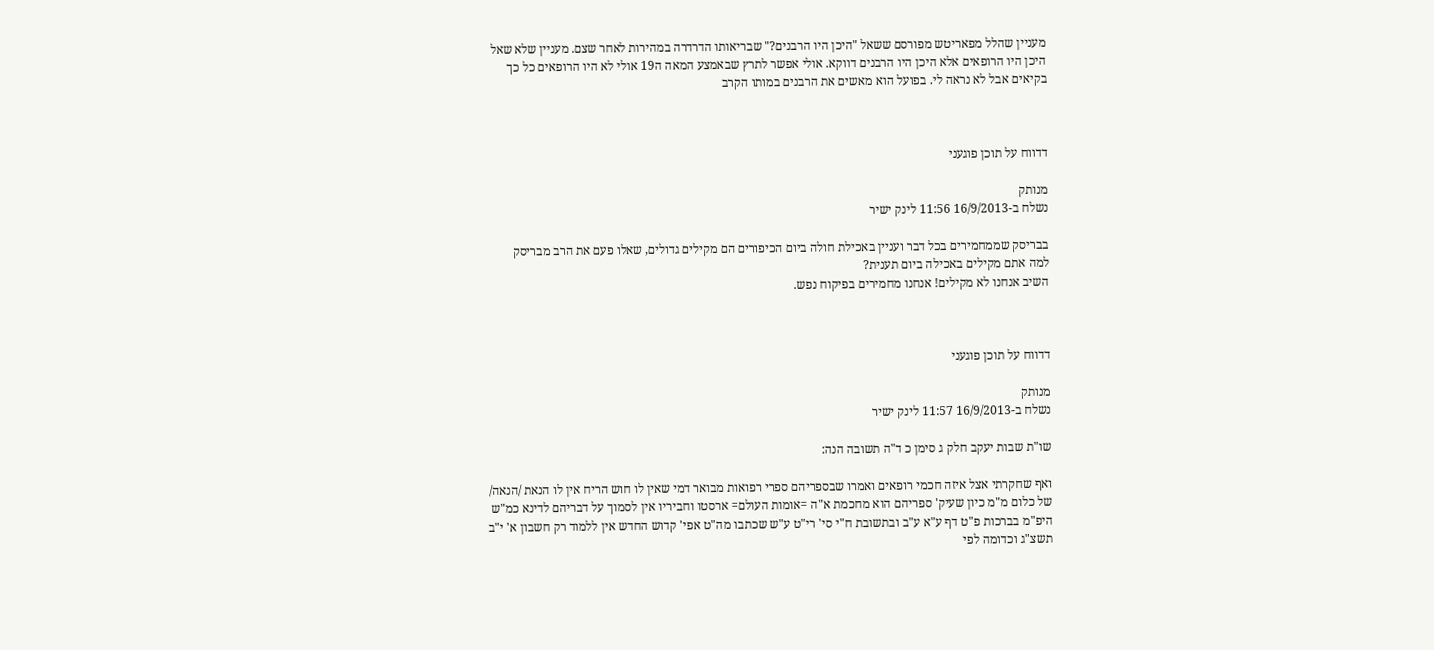מעניין שהלל מפאריטש מפורסם ששאל "היכן היו הרבנים?" שבריאותו הדרדרה במהירות לאחר שצם. מעניין שלא שאל היכן היו הרופאים אלא היכן היו הרבנים דווקא. אולי אפשר לתרץ שבאמצע המאה ה19 אולי לא היו הרופאים כל כך בקיאים אבל לא נראה לי. בפועל הוא מאשים את הרבנים במותו הקרב



דדווח על תוכן פוגעני

מנותק
נשלח ב-16/9/2013 11:56 לינק ישיר

בבריסק שממחמירים בכל דבר ועניין באכילת חולה ביום הכיפורים הם מקילים גדולים, שאלו פעם את הרב מבריסק
למה אתם מקילים באכילה ביום תענית?
השיב אנחנו לא מקילים! אנחנו מחמירים בפיקוח נפש.



דדווח על תוכן פוגעני

מנותק
נשלח ב-16/9/2013 11:57 לינק ישיר

שו"ת שבות יעקב חלק ג סימן כ ד"ה תשובה הנה:

ואף שחקרתי אצל איזה חכמי רופאים ואמרו שבספריהם ספרי רפואות מבואר דמי שאין לו חוש הריח אין לו הנאת /הנאה/ של כלום מ"מ כיון שעיק' ספריהם הוא מחכמת א"ה =אומות העולם= ארסטו וחביריו אין לסמוך על דבריהם לדינא כמ"ש היפ"מ בברכות פ"ט דף ע"א ע"ב ובתשובת ח"י סי' רי"ט ע"ש שכתבו מה"ט אפי' קדוש החדש אין ללמוד רק חשבון א' י"ב תשצ"ג וכדומה לפי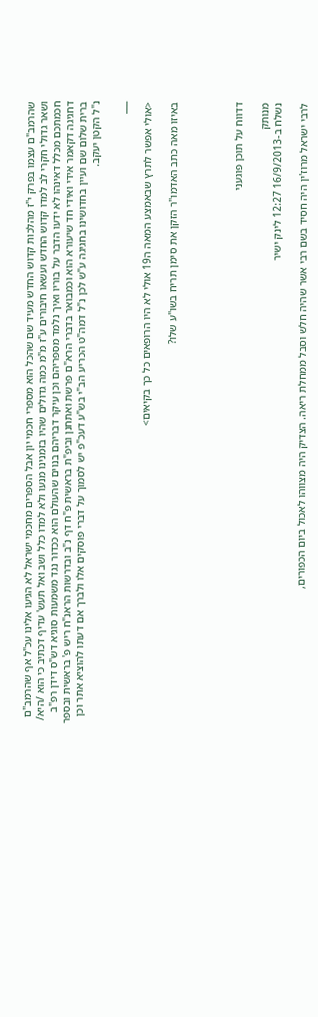שהרמב"ם עצמו בפרק י"ז מהלכות קדוש החדש מעיד שם שהכל הוא מספרי חכמי יון אבל הספרים מחכמי ישראל לא הגיעו אלינו עכ"ל אף שהרמב"ם ושאר גדולי חקרי לב למדו קדוש החדש ועשאו חיבורים ע"ז מ"מ כמה גדולים שהיו בזמנינו מנעו ולא למדו כלל ושב ואל תעש' עדיף דכתיב כי הוא /היא/ חכמתכם מכלל דאינהו לא ידעו הדבר על בוריו ואיך נלמד מספריהם וכן עיקר דבריהם בנוים שהעולם הוא ככדור נגד משמעות סוגיא דש"ס דידן רפ"ב דחגיגה דקאמר אידי ואידי חד שיעורא הוא וכמבואר בדברי הרא"ם פרשת ואתחנן וביפ"ת בראשית פ"ח דף נ"ב ובדרשות הראנ"ח ריש פ' בראשית ובספר ברית שלום שם ועיין בחדושינו בחגיגה ע"ש לכן נ"ל דמה"ט הכריע הב"י בש"ע דעכ"פ יש לסמוך על דברי פוסקים אלו ולברך אם דעתו להוציא אתר וכן נ"ל הקטן יעקב.

___

<אולי אפשר לתרץ שבאמצע המאה ה19 אולי לא היו הרופאים כל כך בקיאים>

באיזו מאה כתב האדמו"ר הזקן את סימן תריח בשו"ע שלו?




דדווח על תוכן פוגעני

מנותק
נשלח ב-16/9/2013 12:27 לינק ישיר

לרבי ישראל מרוז'ין היה חסיד בשם רבי אשר שהיה חלש וסבל ממחלת ריאה. הצדיק היה מצווהו לאכול ביום הכפורים,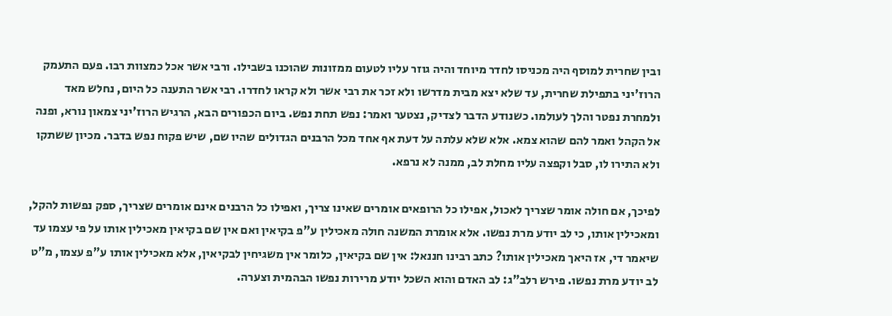ובין שחרית למוסף היה מכניסו לחדר מיוחד והיה גוזר עליו לטעום ממזונות שהוכנו בשבילו. ורבי אשר אכל כמצוות רבו. פעם התעמק הרוז'יני בתפילת שחרית, עד שלא יצא מבית מדרשו ולא זכר את רבי אשר ולא קראו לחדרו. רבי אשר התענה כל היום, נחלש מאד ולמחרת נפטר והלך לעולמו. כשנודע הדבר לצדיק, נצטער ואמר: נפש תחת נפש. ביום הכפורים הבא, הרגיש הרוז'יני צמאון נורא, ופנה אל הקהל ואמר להם שהוא צמא. אלא שלא עלתה על דעת אף אחד מכל הרבנים הגדולים שהיו שם, שיש פקוח נפש בדבר. מכיון ששתקו ולא התירו לו, סבל וקפצה עליו מחלת לב, ממנה לא נרפא.

לפיכך, אם חולה אומר שצריך לאכול, אפילו כל הרופאים אומרים שאינו צריך, ואפילו כל הרבנים אינם אומרים שצריך, ספק נפשות להקל, ומאכילין אותו, כי לב יודע מרת נפשו. אלא אומרת המשנה חולה מאכילין ע"פ בקיאין ואם אין שם בקיאין מאכילין אותו על פי עצמו עד שיאמר די, אז היאך מאכילין אותו? כתב רבינו חננאל: אין שם בקיאין, כלומר אין משגיחין לבקיאין, אלא מאכילין אותו ע"פ עצמו, מ"ט לב יודע מרת נפשו. פירש רלב"ג: לב האדם והוא השכל יודע מרירות נפשו הבהמית וצערה.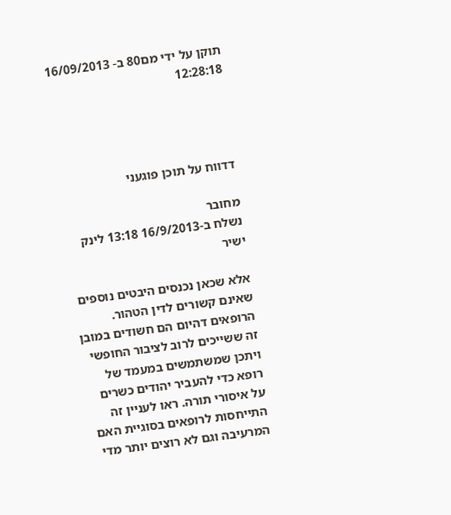תוקן על ידי מם80 ב- 16/09/2013 12:28:18




דדווח על תוכן פוגעני

מחובר
נשלח ב-16/9/2013 13:18 לינק ישיר

אלא שכאן נכנסים היבטים נוספים שאינם קשורים לדין הטהור. הרופאים דהיום הם חשודים במובן זה ששייכים לרוב לציבור החופשי ויתכן שמשתמשים במעמד של רופא כדי להעביר יהודים כשרים על איסורי תורה. ראו לעניין זה התייחסות לרופאים בסוגיית האם המרעיבה וגם לא רוצים יותר מדי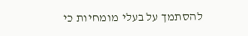להסתמך על בעלי מומחיות כי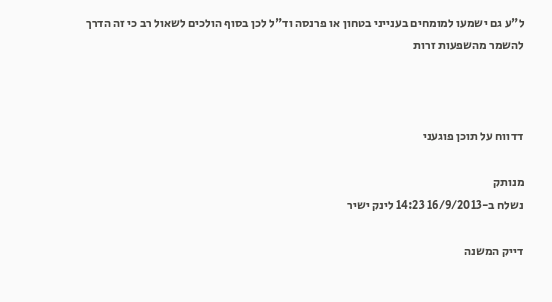ל"ע גם ישמעו למומחים בענייני בטחון או פרנסה וד"ל לכן בסוף הולכים לשאול רב כי זה הדרך להשמר מהשפעות זרות



דדווח על תוכן פוגעני

מנותק
נשלח ב-16/9/2013 14:23 לינק ישיר

דייק המשנה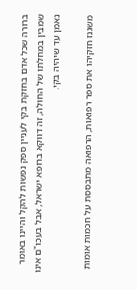ברורה שכל אדם בחזקת בקי לעניין ספק נפשות להקל והיינו באומר שמבין במחלתו של החולה, זה דווקא ברופא ישראל, אבל בעכו"ם אינו נאמן עד שיהיה בקי.

משגנז חזקיהו את ספר רפואות, הרפואה מתבססת על חכמות אומות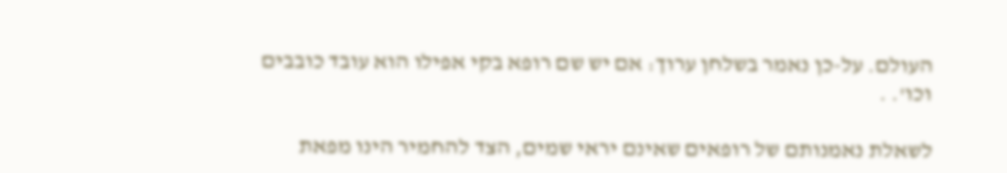העולם. על-כן נאמר בשלחן ערוך: אם יש שם רופא בקי אפילו הוא עובד כובבים וכו'. .

לשאלת נאמנותם של רופאים שאינם יראי שמים, הצד להחמיר הינו מפאת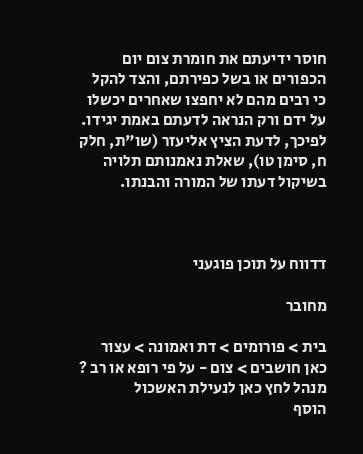חוסר ידיעתם את חומרת צום יום הכפורים או בשל כפירתם, והצד להקל כי רבים מהם לא יחפצו שאחרים יכשלו על ידם ורק הנראה לדעתם באמת יגידו. לפיכך, לדעת הציץ אליעזר (שו"ת, חלק ח, סימן טו), שאלת נאמנותם תלויה בשיקול דעתו של המורה והבנתו.



דדווח על תוכן פוגעני

מחובר

בית > פורומים > דת ואמונה > עצור כאן חושבים > צום - על פי רופא או רב ?
מנהל לחץ כאן לנעילת האשכול
הוסף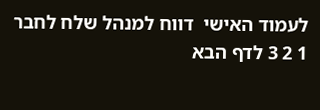לעמוד האישי  דווח למנהל שלח לחבר
1 2 3 לדף הבא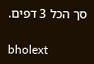סך הכל 3 דפים.

bholext